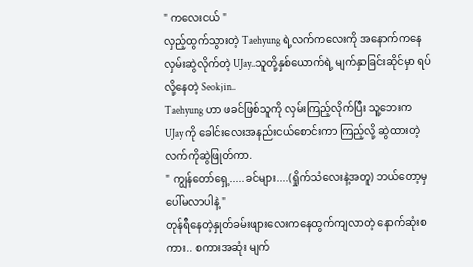" ကလေးငယ် "
လှည့်ထွက်သွားတဲ့ Taehyung ရဲ့လက်ကလေးကို အနောက်ကနေ လှမ်းဆွဲလိုက်တဲ့ UJay..သူတို့နှစ်ယောက်ရဲ့ မျက်နှာခြင်းဆိုင်မှာ ရပ်လို့နေတဲ့ Seokjin..
Taehyung ဟာ ဖခင်ဖြစ်သူကို လှမ်းကြည့်လိုက်ပြီး သူ့ဘေးက UJay ကို ခေါင်းလေးအနည်းငယ်စောင်းကာ ကြည့်လို့ ဆွဲထားတဲ့လက်ကိုဆွဲဖြုတ်ကာ.
" ကျွန်တော်ရှေ့.....ခင်များ....(ရှိုက်သံလေးနဲ့အတူ) ဘယ်တော့မှပေါ်မလာပါနဲ့ "
တုန်ရီနေတဲ့နှုတ်ခမ်းဖျားလေးကနေထွက်ကျလာတဲ့ နောက်ဆုံးစကား.. စကားအဆုံး မျက်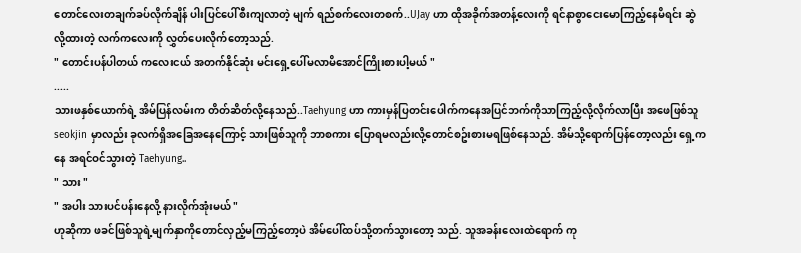တောင်လေးတချက်ခပ်လိုက်ချိန် ပါးပြင်ပေါ်စီးကျလာတဲ့ မျက် ရည်စက်လေးတစက်..UJay ဟာ ထိုအခိုက်အတန့်လေးကို ရင်နာစွာငေးမောကြည့်နေမိရင်း ဆွဲလို့ထားတဲ့ လက်ကလေးကို လွှတ်ပေးလိုက်တော့သည်.
" တောင်းပန်ပါတယ် ကလေးငယ် အတက်နိုင်ဆုံး မင်းရှေ့ပေါ်မလာမိအောင်ကြိုးစားပါ့မယ် "
.....
သားဖနှစ်ယောက်ရဲ့ အိမ်ပြန်လမ်းက တိတ်ဆိတ်လို့နေသည်..Taehyung ဟာ ကားမှန်ပြတင်းပေါက်ကနေအပြင်ဘက်ကိုသာကြည့်လို့လိုက်လာပြီး အဖေဖြစ်သူ seokjin မှာလည်း ခုလက်ရှိအခြေအနေကြောင့် သားဖြစ်သူကို ဘာစကား ပြောရမလည်းလို့တောင်စဥ်းစားမရဖြစ်နေသည်. အိမ်သို့ရောက်ပြန်တော့လည်း ရှေ့ကနေ အရင်ဝင်သွားတဲ့ Taehyung..
" သား "
" အပါး သားပင်ပန်းနေလို့ နားလိုက်အုံးမယ် "
ဟုဆိုကာ ဖခင်ဖြစ်သူရဲ့မျက်နှာကိုတောင်လှည့်မကြည့်တော့ပဲ အိမ်ပေါ်ထပ်သို့တက်သွားတော့ သည်. သူအခန်းလေးထဲရောက် ကု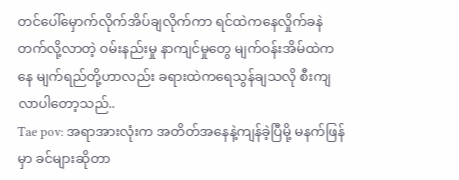တင်ပေါ်မှောက်လိုက်အိပ်ချလိုက်ကာ ရင်ထဲကနေလှိုက်ခနဲတက်လို့လာတဲ့ ဝမ်းနည်းမှု နာကျင်မှုတွေ မျက်ဝန်းအိမ်ထဲကနေ မျက်ရည်တို့ဟာလည်း ခရားထဲကရေသွန်ချသလို စီးကျလာပါတော့သည်..
Tae pov: အရာအားလုံးက အတိတ်အနေနဲ့ကျန်ခဲ့ပြီမို့ မနက်ဖြန်မှာ ခင်များဆိုတာ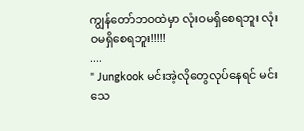ကျွန်တော်ဘဝထဲမှာ လုံးဝမရှိစေရဘူး လုံးဝမရှိစေရဘူး!!!!!
....
" Jungkook မင်းအဲ့လိုတွေလုပ်နေရင် မင်းသေ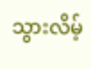သွားလိမ့်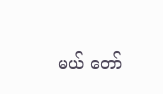မယ် တော်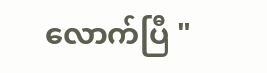လောက်ပြီ "